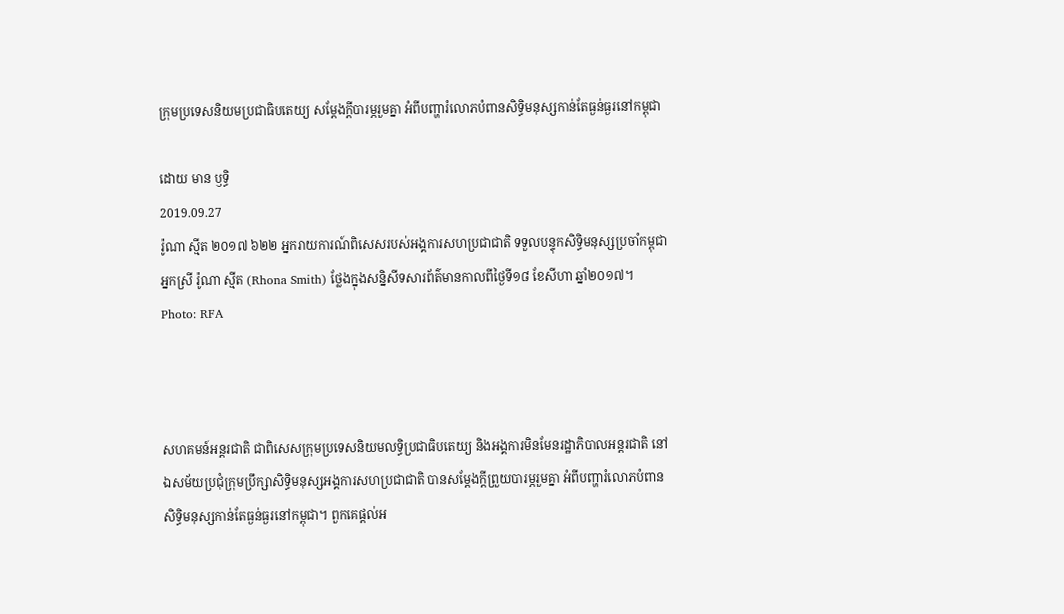ក្រុមប្រទេសនិយមប្រជាធិបតេយ្យ សម្តែងក្តីបារម្ភរួមគ្នា អំពីបញ្ហារំលោភបំពានសិទ្ធិមនុស្សកាន់តែធ្ងន់ធ្ងរនៅកម្ពុជា

ដោយ មាន ឫទ្ធិ
2019.09.27
រ៉ូណា ស្មីត ២០១៧ ៦២២ អ្នករាយការណ៍ពិសេសរបស់អង្គការសហប្រជាជាតិ ទទួលបន្ទុកសិទ្ធិមនុស្សប្រចាំកម្ពុជា អ្នកស្រី រ៉ូណា ស្មីត (Rhona Smith) ថ្លែងក្នុងសន្និសីទសារព័ត៌មានកាលពីថ្ងៃទី១៨ ខែសីហា ឆ្នាំ២០១៧។
Photo: RFA



សហគមន៍អន្តរជាតិ ជាពិសេសក្រុមប្រទេសនិយមលទ្ធិប្រជាធិបតេយ្យ និងអង្គការមិនមែនរដ្ឋាភិបាលអន្តរជាតិ នៅឯសម័យប្រជុំក្រុមប្រឹក្សាសិទ្ធិមនុស្សអង្គការសហប្រជាជាតិ បានសម្តែងក្តីព្រួយបារម្ភរួមគ្នា អំពីបញ្ហារំលោភបំពានសិទ្ធិមនុស្សកាន់តែធ្ងន់ធ្ងរនៅកម្ពុជា។ ពួកគេផ្តល់អ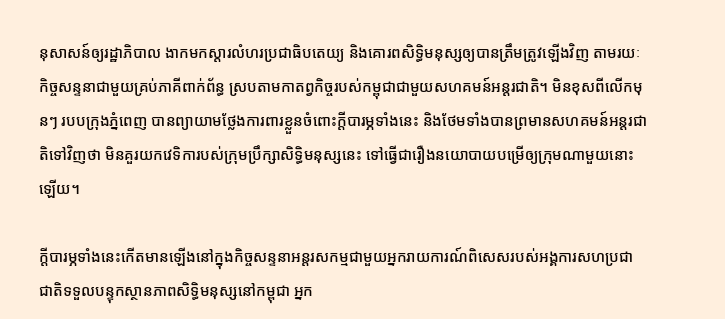នុសាសន៍ឲ្យរដ្ឋាភិបាល ងាកមកស្តារលំហរប្រជាធិបតេយ្យ និងគោរពសិទ្ធិមនុស្សឲ្យបានត្រឹមត្រូវឡើងវិញ តាមរយៈកិច្ចសន្ទនាជាមួយគ្រប់ភាគីពាក់ព័ន្ធ ស្របតាមកាតព្វកិច្ចរបស់កម្ពុជាជាមួយសហគមន៍អន្តរជាតិ។ មិនខុសពីលើកមុនៗ របបក្រុងភ្នំពេញ បានព្យាយាមថ្លែងការពារខ្លួនចំពោះក្តីបារម្ភទាំងនេះ និងថែមទាំងបានព្រមានសហគមន៍អន្តរជាតិទៅវិញថា មិនគួរយកវេទិការបស់ក្រុមប្រឹក្សាសិទ្ធិមនុស្សនេះ ទៅធ្វើជារឿងនយោបាយបម្រើឲ្យក្រុមណាមួយនោះឡើយ។

ក្តីបារម្ភទាំងនេះកើតមានឡើងនៅក្នុងកិច្ចសន្ទនាអន្តរសកម្មជាមួយអ្នករាយការណ៍ពិសេសរបស់អង្គការសហប្រជាជាតិទទួលបន្ទុកស្ថានភាពសិទ្ធិមនុស្សនៅកម្ពុជា អ្នក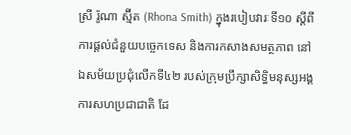ស្រី រ៉ូណា ស្ម៊ីត (Rhona Smith) ក្នុងរបៀបវារៈទី១០ ស្តីពីការផ្តល់ជំនួយបច្ចេកទេស និងការកសាងសមត្ថភាព នៅឯសម័យប្រជុំលើកទី៤២ របស់ក្រុមប្រឹក្សាសិទ្ធិមនុស្សអង្គការសហប្រជាជាតិ ដែ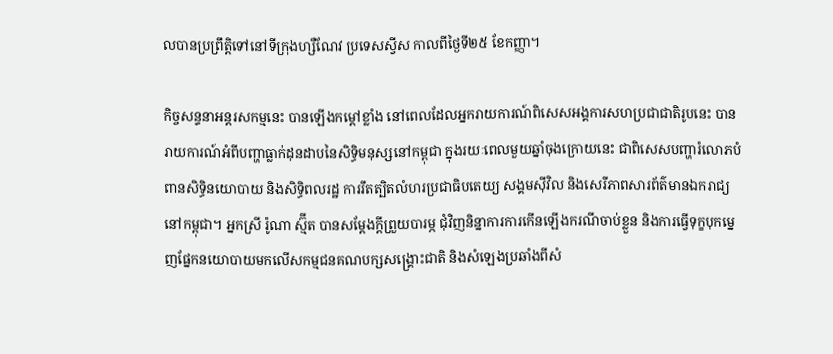លបានប្រព្រឹត្តិទៅនៅទីក្រុងហ្សឺណែវ ប្រទេសស្វីស កាលពីថ្ងៃទី២៥ ខែកញ្ញា។

កិច្ចសន្ទនាអន្តរសកម្មនេះ បានឡើងកម្តៅខ្លាំង នៅពេលដែលអ្នករាយការណ៍ពិសេសអង្គការសហប្រជាជាតិរូបនេះ បានរាយការណ៍អំពីបញ្ហាធ្លាក់ដុនដាបនៃសិទ្ធិមនុស្សនៅកម្ពុជា ក្នុងរយៈពេលមួយឆ្នាំចុងក្រោយនេះ ជាពិសេសបញ្ហារំលោភបំពានសិទ្ធិនយោបាយ និងសិទ្ធិពលរដ្ឋ ការរឹតត្បិតលំហរប្រជាធិបតេយ្យ សង្គមស៊ីវិល និងសេរីភាពសារព័ត៌មានឯករាជ្យនៅកម្ពុជា។ អ្នកស្រី រ៉ូណា ស្ម៊ីត បានសម្តែងក្តីព្រួយបារម្ភ ជុំវិញនិន្នាការការកើនឡើងករណីចាប់ខ្លួន និងការធ្វើទុក្ខបុកម្នេញផ្នែកនយោបាយមកលើសកម្មជនគណបក្សសង្គ្រោះជាតិ និងសំឡេងប្រឆាំងពីសំ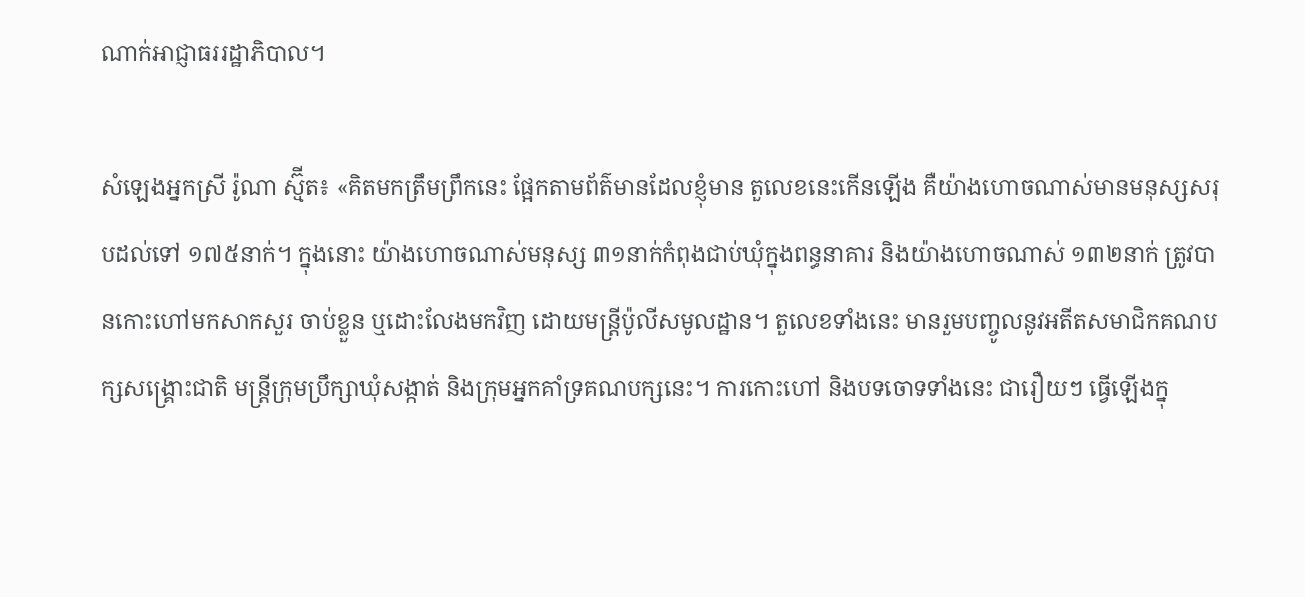ណាក់អាជ្ញាធររដ្ឋាភិបាល។

សំឡេងអ្នកស្រី រ៉ូណា ស្ម៊ីត៖ «គិតមកត្រឹមព្រឹកនេះ ផ្អែកតាមព័ត៌មានដែលខ្ញុំមាន តួលេខនេះកើនឡើង គឺយ៉ាងហោចណាស់មានមនុស្សសរុបដល់ទៅ ១៧៥នាក់។ ក្នុងនោះ យ៉ាងហោចណាស់មនុស្ស ៣១នាក់កំពុងជាប់ឃុំក្នុងពន្ធនាគារ និងយ៉ាងហោចណាស់ ១៣២នាក់ ត្រូវបានកោះហៅមកសាកសួរ ចាប់ខ្លួន ឬដោះលែងមកវិញ ដោយមន្ត្រីប៉ូលីសមូលដ្ឋាន។ តួលេខទាំងនេះ មានរួមបញ្ចូលនូវអតីតសមាជិកគណបក្សសង្គ្រោះជាតិ មន្ត្រីក្រុមប្រឹក្សាឃុំសង្កាត់ និងក្រុមអ្នកគាំទ្រគណបក្សនេះ។ ការកោះហៅ និងបទចោទទាំងនេះ ជារឿយៗ ធ្វើឡើងក្នុ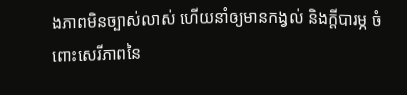ងភាពមិនច្បាស់លាស់ ហើយនាំឲ្យមានកង្វល់ និងក្តីបារម្ភ ចំពោះសេរីភាពនៃ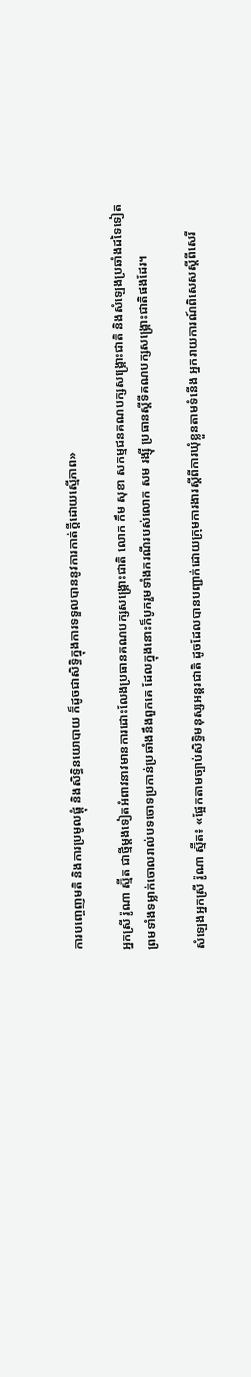ការបញ្ចេញមតិ និងការប្រមូលផ្តុំ និងសិទ្ធិនយោបាយ ក៏ដូចជាសិទ្ធិក្នុងការទទួលបាននូវការកាត់ក្តីដោយស្មើភាព»

អ្នកស្រី រ៉ូណា ស្ម៊ីត ជាថ្មីម្តងទៀតអំពាវនាវមានការដោះលែងប្រធានគណបក្សសង្គ្រោះជាតិ លោក កឹម សុខា សកម្មជនគណបក្សសង្គ្រោះជាតិ និងសំឡេងប្រឆាំងដទៃទៀត ព្រមទាំងទម្លាក់ចោលរាល់បទចោទប្រកាន់ប្រឆាំងនឹងពួកគេ ដែលក្នុងនោះក៏បូករួមទាំងករណីរបស់លោក សម រង្ស៊ី ប្រធានស្តីទីគណបក្សសង្គ្រោះជាតិផងដែរ។

សំឡេងអ្នកស្រី រ៉ូណា ស្ម៊ីត៖ «ផ្អែកតាមច្បាប់សិទ្ធិមនុស្សអន្តរជាតិ ដូចដែលបានបញ្ជាក់ដោយក្រុមការងារស្តីពីការឃុំខ្លួនតាមទំនើង អ្នករាយការណ៍ពិសេសស្តីពីសេរី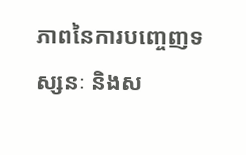ភាពនៃការបញ្ចេញទស្សនៈ និងស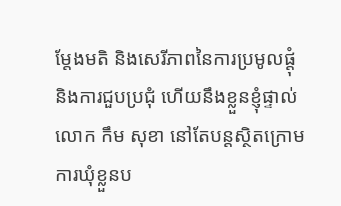ម្តែងមតិ និងសេរីភាពនៃការប្រមូលផ្តុំ និងការជួបប្រជុំ ហើយនឹងខ្លួនខ្ញុំផ្ទាល់ លោក កឹម សុខា នៅតែបន្តស្ថិតក្រោមការឃុំខ្លួនប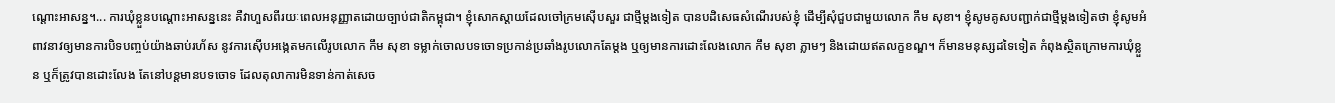ណ្តោះអាសន្ន។... ការឃុំខ្លួនបណ្តោះអាសន្ននេះ គឺវាហួសពីរយៈពេលអនុញ្ញាតដោយច្បាប់ជាតិកម្ពុជា។ ខ្ញុំសោកស្តាយដែលចៅក្រមស៊ើបសួរ ជាថ្មីម្តងទៀត បានបដិសេធសំណើរបស់ខ្ញុំ ដើម្បីសុំជួបជាមួយលោក កឹម សុខា។ ខ្ញុំសូមគូសបញ្ជាក់ជាថ្មីម្តងទៀតថា ខ្ញុំសូមអំពាវនាវឲ្យមានការបិទបញ្ចប់យ៉ាងឆាប់រហ័ស នូវការស៊ើបអង្កេតមកលើរូបលោក កឹម សុខា ទម្លាក់ចោលបទចោទប្រកាន់ប្រឆាំងរូបលោកតែម្តង ឬឲ្យមានការដោះលែងលោក កឹម សុខា ភ្លាមៗ និងដោយឥតលក្ខខណ្ឌ។ ក៏មានមនុស្សដទៃទៀត កំពុងស្ថិតក្រោមការឃុំខ្លួន ឬក៏ត្រូវបានដោះលែង តែនៅបន្តមានបទចោទ ដែលតុលាការមិនទាន់កាត់សេច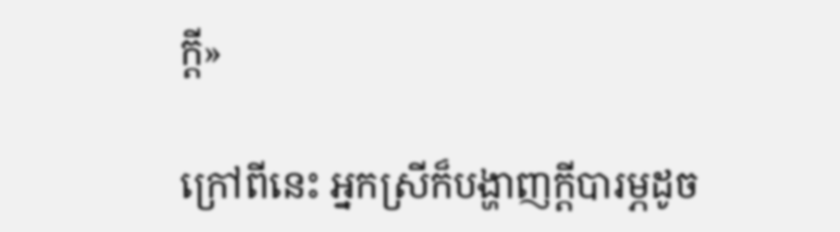ក្តី»

ក្រៅពីនេះ អ្នកស្រីក៏បង្ហាញក្តីបារម្ភដូច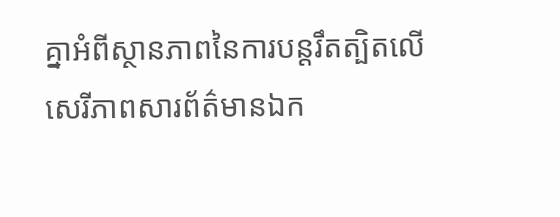គ្នាអំពីស្ថានភាពនៃការបន្តរឹតត្បិតលើសេរីភាពសារព័ត៌មានឯក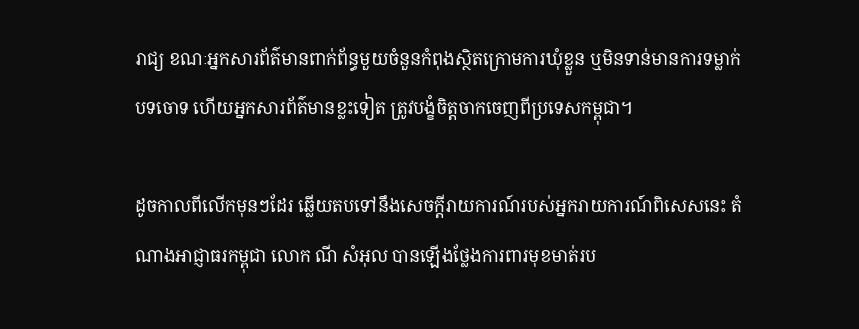រាជ្យ ខណៈអ្នកសារព័ត៌មានពាក់ព័ន្ធមួយចំនួនកំពុងស្ថិតក្រោមការឃុំខ្លួន ឬមិនទាន់មានការទម្លាក់បទចោទ ហើយអ្នកសារព័ត៌មានខ្លះទៀត ត្រូវបង្ខំចិត្តចាកចេញពីប្រទេសកម្ពុជា។

ដូចកាលពីលើកមុនៗដែរ ឆ្លើយតបទៅនឹងសេចក្តីរាយការណ៍របស់អ្នករាយការណ៍ពិសេសនេះ តំណាងអាជ្ញាធរកម្ពុជា លោក ណី សំអុល បានឡើងថ្លែងការពារមុខមាត់រប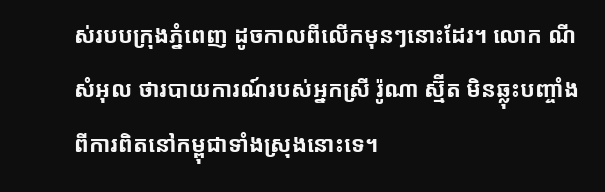ស់របបក្រុងភ្នំពេញ ដូចកាលពីលើកមុនៗនោះដែរ។ លោក ណី សំអុល ថារបាយការណ៍របស់អ្នកស្រី រ៉ូណា ស្ម៊ីត មិនឆ្លុះបញ្ចាំងពីការពិតនៅកម្ពុជាទាំងស្រុងនោះទេ។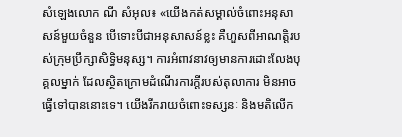សំឡេងលោក ណី សំអុល៖ «យើងកត់សម្គាល់ចំពោះអនុសាសន៍មួយចំនួន បើទោះបីជាអនុសាសន៍ខ្លះ គឺហួសពីអាណត្តិរបស់ក្រុមប្រឹក្សាសិទ្ធិមនុស្ស។ ការអំពាវនាវឲ្យមានការដោះលែងបុគ្គលម្នាក់ ដែលស្ថិតក្រោមដំណើរការក្តីរបស់តុលាការ មិនអាចធ្វើទៅបាននោះទេ។ យើងរីករាយចំពោះទស្សនៈ និងមតិលើក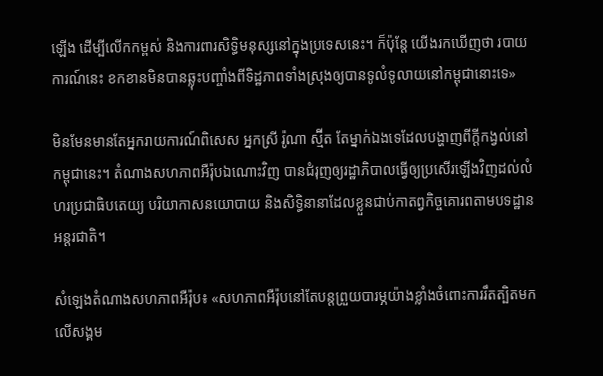ឡើង ដើម្បីលើកកម្ពស់ និងការពារសិទ្ធិមនុស្សនៅក្នុងប្រទេសនេះ។ ក៏ប៉ុន្តែ យើងរកឃើញថា របាយការណ៍នេះ ខកខានមិនបានឆ្លុះបញ្ចាំងពីទិដ្ឋភាពទាំងស្រុងឲ្យបានទូលំទូលាយនៅកម្ពុជានោះទេ»

មិនមែនមានតែអ្នករាយការណ៍ពិសេស អ្នកស្រី រ៉ូណា ស្ម៊ីត តែម្នាក់ឯងទេដែលបង្ហាញពីក្តីកង្វល់នៅកម្ពុជានេះ។ តំណាងសហភាពអឺរ៉ុបឯណោះវិញ បានជំរុញឲ្យរដ្ឋាភិបាលធ្វើឲ្យប្រសើរឡើងវិញដល់លំហរប្រជាធិបតេយ្យ បរិយាកាសនយោបាយ និងសិទ្ធិនានាដែលខ្លួនជាប់កាតព្វកិច្ចគោរពតាមបទដ្ឋានអន្តរជាតិ។

សំឡេងតំណាងសហភាពអឺរ៉ុប៖ «សហភាពអឺរ៉ុបនៅតែបន្តព្រួយបារម្ភយ៉ាងខ្លាំងចំពោះការរឹតត្បិតមកលើសង្គម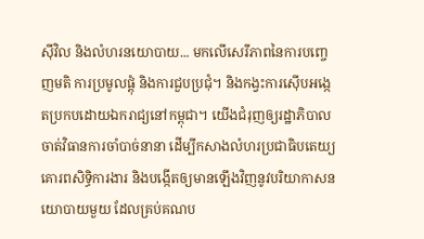ស៊ីវិល និងលំហរនយោបាយ... មកលើសេរីភាពនៃការបញ្ចេញមតិ ការប្រមូលផ្តុំ និងការជួបប្រជុំ។ និងកង្វះការស៊ើបអង្កេតប្រកបដោយឯករាជ្យនៅកម្ពុជា។ យើងជំរុញឲ្យរដ្ឋាភិបាល ចាត់វិធានការចាំបាច់នានា ដើម្បីកសាងលំហរប្រជាធិបតេយ្យ គោរពសិទ្ធិការងារ និងបង្កើតឲ្យមានឡើងវិញនូវបរិយាកាសនយោបាយមួយ ដែលគ្រប់គណប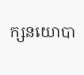ក្សនយោបា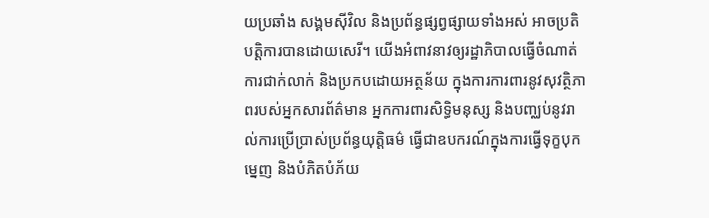យប្រឆាំង សង្គមស៊ីវិល និងប្រព័ន្ធផ្សព្វផ្សាយទាំងអស់ អាចប្រតិបត្តិការបានដោយសេរី។ យើងអំពាវនាវឲ្យរដ្ឋាភិបាលធ្វើចំណាត់ការជាក់លាក់ និងប្រកបដោយអត្ថន័យ ក្នុងការការពារនូវសុវត្ថិភាពរបស់អ្នកសារព័ត៌មាន អ្នកការពារសិទ្ធិមនុស្ស និងបញ្ឈប់នូវរាល់ការប្រើប្រាស់ប្រព័ន្ធយុត្តិធម៌ ធ្វើជាឧបករណ៍ក្នុងការធ្វើទុក្ខបុកម្នេញ និងបំភិតបំភ័យ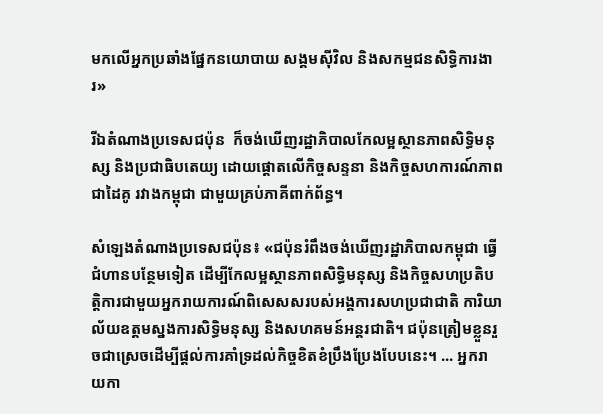មកលើអ្នកប្រឆាំងផ្នែកនយោបាយ សង្គមស៊ីវិល និងសកម្មជនសិទ្ធិការងារ»

រីឯតំណាងប្រទេសជប៉ុន  ក៏ចង់ឃើញរដ្ឋាភិបាលកែលម្អស្ថានភាពសិទ្ធិមនុស្ស និងប្រជាធិបតេយ្យ ដោយផ្តោតលើកិច្ចសន្ទនា និងកិច្ចសហការណ៍ភាពជាដៃគូ រវាងកម្ពុជា ជាមួយគ្រប់ភាគីពាក់ព័ន្ធ។

សំឡេងតំណាងប្រទេសជប៉ុន៖ «ជប៉ុនរំពឹងចង់ឃើញរដ្ឋាភិបាលកម្ពុជា ធ្វើជំហានបន្ថែមទៀត ដើម្បីកែលម្អស្ថានភាពសិទ្ធិមនុស្ស និងកិច្ចសហប្រតិបត្តិការជាមួយអ្នករាយការណ៍ពិសេសសរបស់អង្គការសហប្រជាជាតិ ការិយាល័យឧត្តមស្នងការសិទ្ធិមនុស្ស និងសហគមន៍អន្តរជាតិ។ ជប៉ុនត្រៀមខ្លួនរួចជាស្រេចដើម្បីផ្តល់ការគាំទ្រដល់កិច្ចខិតខំប្រឹងប្រែងបែបនេះ។ ... អ្នករាយកា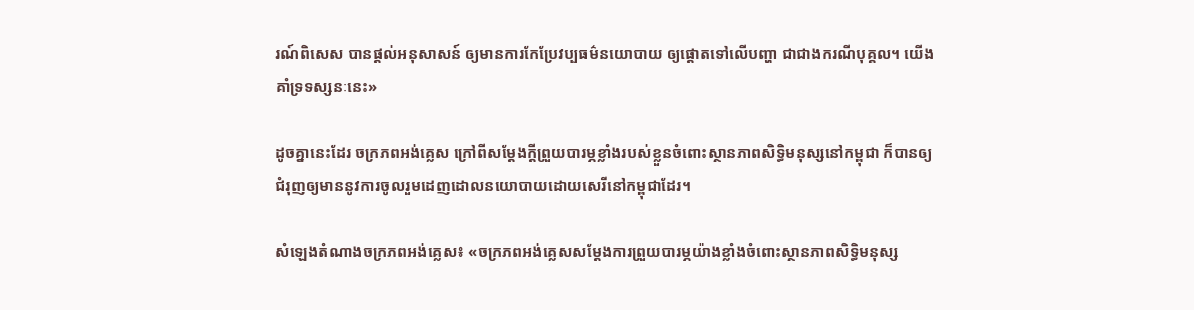រណ៍ពិសេស បានផ្តល់អនុសាសន៍ ឲ្យមានការកែប្រែវប្បធម៌នយោបាយ ឲ្យផ្តោតទៅលើបញ្ហា ជាជាងករណីបុគ្គល។ យើងគាំទ្រទស្សនៈនេះ»

ដូចគ្នានេះដែរ ចក្រភពអង់គ្លេស ក្រៅពីសម្តែងក្តីព្រួយបារម្ភខ្លាំងរបស់ខ្លួនចំពោះស្ថានភាពសិទ្ធិមនុស្សនៅកម្ពុជា ក៏បានឲ្យជំរុញឲ្យមាននូវការចូលរួមដេញដោលនយោបាយដោយសេរីនៅកម្ពុជាដែរ។

សំឡេងតំណាងចក្រភពអង់គ្លេស៖ «ចក្រភពអង់គ្លេសសម្តែងការព្រួយបារម្ភយ៉ាងខ្លាំងចំពោះស្ថានភាពសិទ្ធិមនុស្ស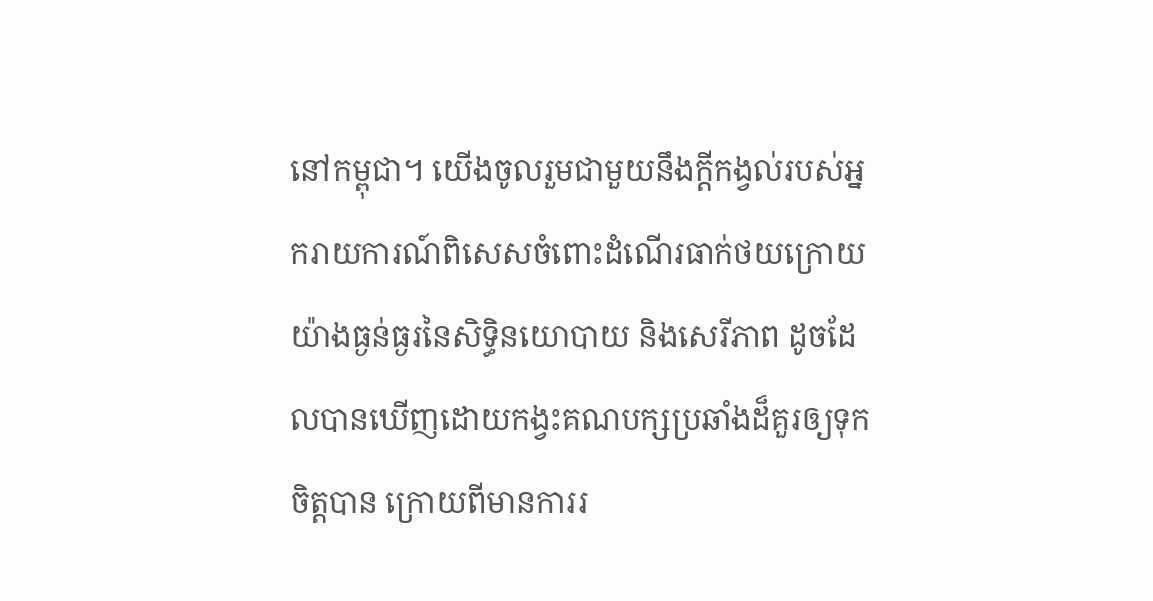នៅកម្ពុជា។ យើងចូលរួមជាមួយនឹងក្តីកង្វល់របស់អ្នករាយការណ៍ពិសេសចំពោះដំណើរធាក់ថយក្រោយយ៉ាងធ្ងន់ធ្ងរនៃសិទ្ធិនយោបាយ និងសេរីភាព ដូចដែលបានឃើញដោយកង្វះគណបក្សប្រឆាំងដ៏គួរឲ្យទុកចិត្តបាន ក្រោយពីមានការរ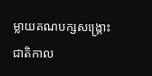ម្លាយគណបក្សសង្គ្រោះជាតិកាល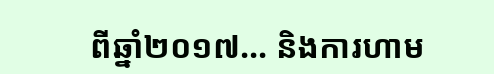ពីឆ្នាំ២០១៧... និងការហាម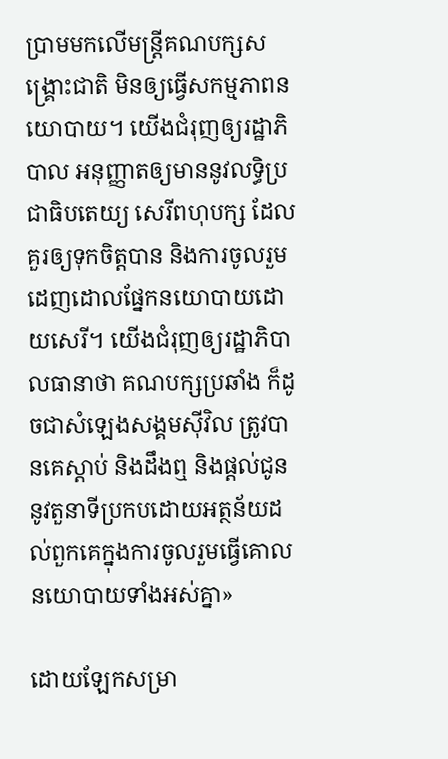ប្រាមមកលើមន្ត្រីគណបក្សសង្គ្រោះជាតិ មិនឲ្យធ្វើសកម្មភាពនយោបាយ។ យើងជំរុញឲ្យរដ្ឋាភិបាល អនុញ្ញាតឲ្យមាននូវលទ្ធិប្រជាធិបតេយ្យ សេរីពហុបក្ស ដែលគួរឲ្យទុកចិត្តបាន និងការចូលរួមដេញដោលផ្នែកនយោបាយដោយសេរី។ យើងជំរុញឲ្យរដ្ឋាភិបាលធានាថា គណបក្សប្រឆាំង ក៏ដូចជាសំឡេងសង្គមស៊ីវិល ត្រូវបានគេស្តាប់ និងដឹងឮ និងផ្តល់ជូននូវតួនាទីប្រកបដោយអត្ថន័យដល់ពួកគេក្នុងការចូលរួមធ្វើគោលនយោបាយទាំងអស់គ្នា»

ដោយឡែកសម្រា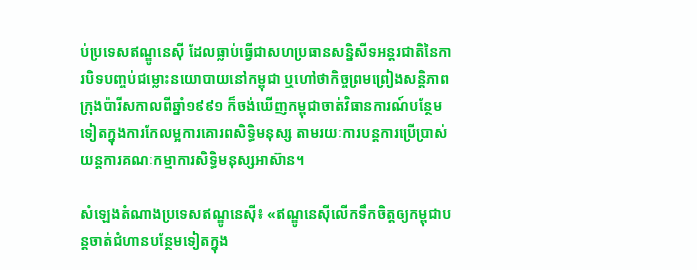ប់ប្រទេសឥណ្ឌូនេស៊ី ដែលធ្លាប់ធ្វើជាសហប្រធានសន្និសីទអន្តរជាតិនៃការបិទបញ្ចប់ជម្លោះនយោបាយនៅកម្ពុជា ឬហៅថាកិច្ចព្រមព្រៀងសន្តិភាពក្រុងប៉ារីសកាលពីឆ្នាំ១៩៩១ ក៏ចង់ឃើញកម្ពុជាចាត់វិធានការណ៍បន្ថែមទៀតក្នុងការកែលម្អការគោរពសិទ្ធិមនុស្ស តាមរយៈការបន្តការប្រើប្រាស់យន្តការគណៈកម្មាការសិទ្ធិមនុស្សអាស៊ាន។

សំឡេងតំណាងប្រទេសឥណ្ឌូនេស៊ី៖ «ឥណ្ឌូនេស៊ីលើកទឹកចិត្តឲ្យកម្ពុជាបន្តចាត់ជំហានបន្ថែមទៀតក្នុង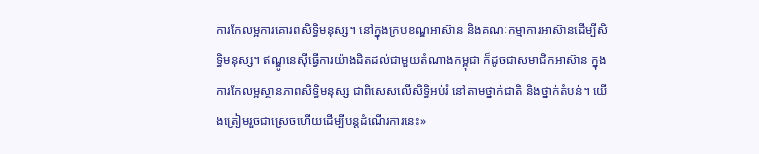ការកែលម្អការគោរពសិទ្ធិមនុស្ស។ នៅក្នុងក្របខណ្ឌអាស៊ាន និងគណៈកម្មាការអាស៊ានដើម្បីសិទ្ធិមនុស្ស។ ឥណ្ឌូនេស៊ីធ្វើការយ៉ាងដិតដល់ជាមួយតំណាងកម្ពុជា ក៏ដូចជាសមាជិកអាស៊ាន ក្នុងការកែលម្អស្ថានភាពសិទ្ធិមនុស្ស ជាពិសេសលើសិទ្ធិអប់រំ នៅតាមថ្នាក់ជាតិ និងថ្នាក់តំបន់។ យើងត្រៀមរួចជាស្រេចហើយដើម្បីបន្តដំណើរការនេះ»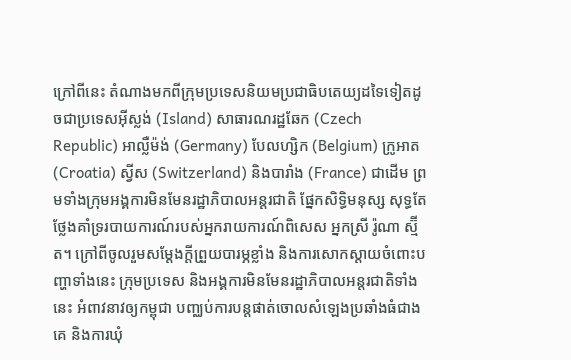ក្រៅពីនេះ តំណាងមកពីក្រុមប្រទេសនិយមប្រជាធិបតេយ្យដទៃទៀតដូចជាប្រទេសអ៊ីស្លង់ (Island) សាធារណរដ្ឋឆែក (Czech Republic) អាល្លឺម៉ង់ (Germany) បែលហ្សិក (Belgium) ក្រូអាត (Croatia) ស្វីស (Switzerland) និងបារាំង (France) ជាដើម ព្រមទាំងក្រុមអង្គការមិនមែនរដ្ឋាភិបាលអន្តរជាតិ ផ្នែកសិទ្ធិមនុស្ស សុទ្ធតែថ្លែងគាំទ្ររបាយការណ៍របស់អ្នករាយការណ៍ពិសេស អ្នកស្រី រ៉ូណា ស្ម៊ីត។ ក្រៅពីចូលរួមសម្តែងក្តីព្រួយបារម្ភខ្លាំង និងការសោកស្តាយចំពោះបញ្ហាទាំងនេះ ក្រុមប្រទេស និងអង្គការមិនមែនរដ្ឋាភិបាលអន្តរជាតិទាំងនេះ អំពាវនាវឲ្យកម្ពុជា បញ្ឈប់ការបន្តផាត់ចោលសំឡេងប្រឆាំងធំជាងគេ និងការឃុំ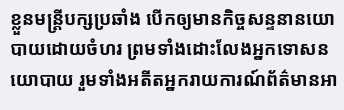ខ្លួនមន្ត្រីបក្សប្រឆាំង បើកឲ្យមានកិច្ចសន្ទនានយោបាយដោយចំហរ ព្រមទាំងដោះលែងអ្នកទោសនយោបាយ រួមទាំងអតីតអ្នករាយការណ៍ព័ត៌មានអា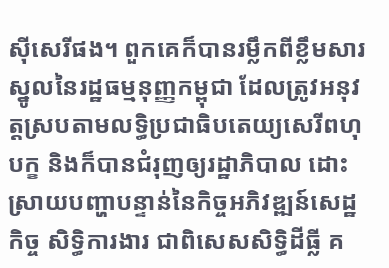ស៊ីសេរីផង។ ពួកគេក៏បានរម្លឹកពីខ្លឹមសារស្នូលនៃរដ្ឋធម្មនុញ្ញកម្ពុជា ដែលត្រូវអនុវត្តស្របតាមលទ្ធិប្រជាធិបតេយ្យសេរីពហុបក្ខ និងក៏បានជំរុញឲ្យរដ្ឋាភិបាល ដោះស្រាយបញ្ហាបន្ទាន់នៃកិច្ចអភិវឌ្ឍន៍សេដ្ឋកិច្ច សិទ្ធិការងារ ជាពិសេសសិទ្ធិដីធ្លី គ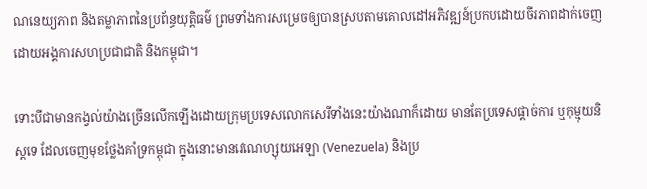ណនេយ្យភាព និងតម្លាភាពនៃប្រព័ន្ធយុត្តិធម៌ ព្រមទាំងការសម្រេចឲ្យបានស្របតាមគោលដៅអភិវឌ្ឍន៍ប្រកបដោយចីរភាពដាក់ចេញដោយអង្គការសហប្រជាជាតិ និងកម្ពុជា។

ទោះបីជាមានកង្វល់យ៉ាងច្រើនលើកឡើងដោយក្រុមប្រទេសលោកសេរីទាំងនេះយ៉ាងណាក៏ដោយ មានតែប្រទេសផ្តាច់ការ ឬកុម្មុយនិស្តទេ ដែលចេញមុខថ្លែងគាំទ្រកម្ពុជា ក្នុងនោះមានវេណេហ្សុយអេឡា (Venezuela) និងប្រ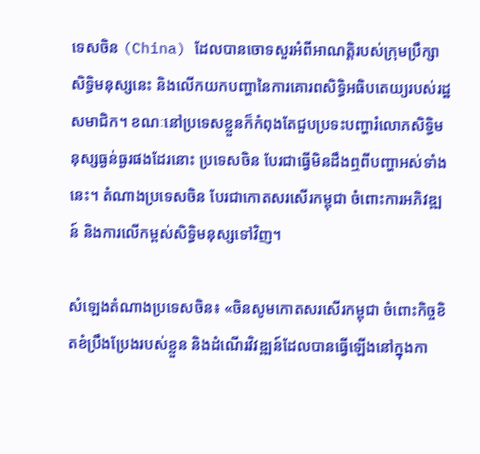ទេសចិន (China) ដែលបានចោទសួរអំពីអាណត្តិរបស់ក្រុមប្រឹក្សាសិទ្ធិមនុស្សនេះ និងលើកយកបញ្ហានៃការគោរពសិទ្ធិអធិបតេយ្យរបស់រដ្ឋសមាជិក។ ខណៈនៅប្រទេសខ្លួនក៏កំពុងតែជួបប្រទះបញ្ហារំលោភសិទ្ធិមនុស្សធ្ងន់ធ្ងរផងដែរនោះ ប្រទេសចិន បែរជាធ្វើមិនដឹងឮពីបញ្ហាអស់ទាំងនេះ។ តំណាងប្រទេសចិន បែរជាកោតសរសើរកម្ពុជា ចំពោះការអភិវឌ្ឍន៍ និងការលើកម្ពស់សិទ្ធិមនុស្សទៅវិញ។

សំឡេងតំណាងប្រទេសចិន៖ «ចិនសូមកោតសរសើរកម្ពុជា ចំពោះកិច្ចខិតខំប្រឹងប្រែងរបស់ខ្លួន និងដំណើរវិវឌ្ឍន៍ដែលបានធ្វើឡើងនៅក្នុងកា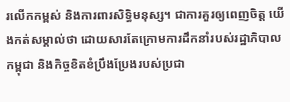រលើកកម្ពស់ និងការពារសិទ្ធិមនុស្ស។ ជាការគួរឲ្យពេញចិត្ត យើងកត់សម្គាល់ថា ដោយសារតែក្រោមការដឹកនាំរបស់រដ្ឋាភិបាលកម្ពុជា និងកិច្ចខិតខំប្រឹងប្រែងរបស់ប្រជា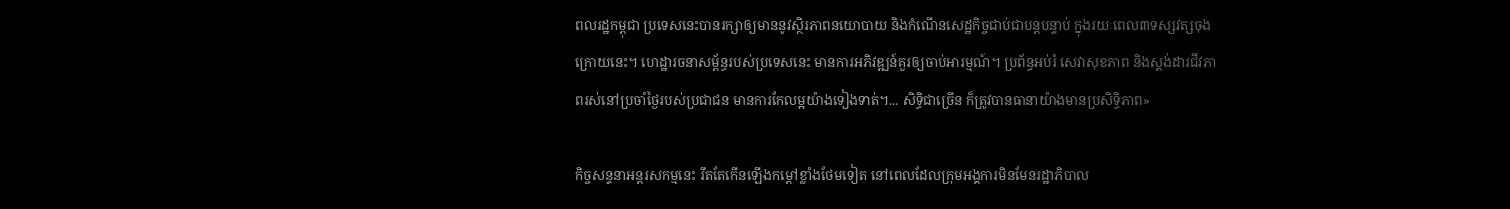ពលរដ្ឋកម្ពុជា ប្រទេសនេះបានរក្សាឲ្យមាននូវស្ថិរភាពនយោបាយ និងកំណើនសេដ្ឋកិច្ចជាប់ជាបន្តបន្ទាប់ ក្នុងរយៈពេល៣ទស្សវត្សចុងក្រោយនេះ។ ហេដ្ឋារចនាសម្ព័ន្ធរបស់ប្រទេសនេះ មានការអភិវឌ្ឍន៍គួរឲ្យចាប់អារម្មណ៍។ ប្រព័ន្ធអប់រំ សេវាសុខភាព និងស្តង់ដារជីវភាពរស់នៅប្រចាំថ្ងៃរបស់ប្រជាជន មានការកែលម្អយ៉ាងទៀងទាត់។... សិទ្ធិជាច្រើន ក៏ត្រូវបានធានាយ៉ាងមានប្រសិទ្ធិភាព»

កិច្ចសន្ទនាអន្តរសកម្មនេះ រឹតតែកើនឡើងកម្តៅខ្លាំងថែមទៀត នៅពេលដែលក្រុមអង្គការមិនមែនរដ្ឋាភិបាល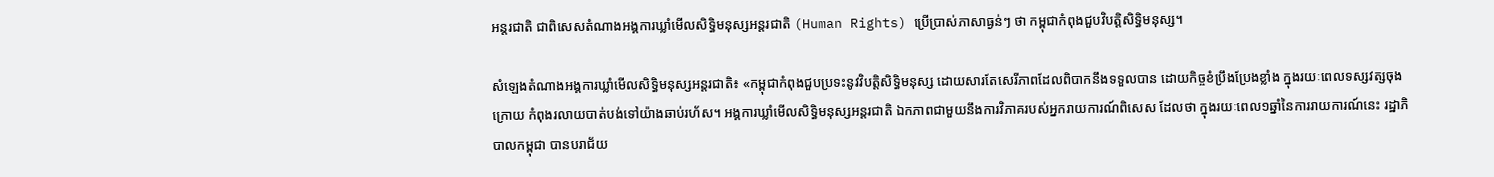អន្តរជាតិ ជាពិសេសតំណាងអង្គការឃ្លាំមើលសិទ្ធិមនុស្សអន្តរជាតិ (Human Rights) ប្រើប្រាស់ភាសាធ្ងន់ៗ ថា កម្ពុជាកំពុងជួបវិបត្តិសិទ្ធិមនុស្ស។

សំឡេងតំណាងអង្គការឃ្លាំមើលសិទ្ធិមនុស្សអន្តរជាតិ៖ «កម្ពុជាកំពុងជួបប្រទះនូវវិបត្តិសិទ្ធិមនុស្ស ដោយសារតែសេរីភាពដែលពិបាកនឹងទទួលបាន ដោយកិច្ចខំប្រឹងប្រែងខ្លាំង ក្នុងរយៈពេលទស្សវត្សចុងក្រោយ កំពុងរលាយបាត់បង់ទៅយ៉ាងឆាប់រហ័ស។ អង្គការឃ្លាំមើលសិទ្ធិមនុស្សអន្តរជាតិ ឯកភាពជាមួយនឹងការវិភាគរបស់អ្នករាយការណ៍ពិសេស ដែលថា ក្នុងរយៈពេល១ឆ្នាំនៃការរាយការណ៍នេះ រដ្ឋាភិបាលកម្ពុជា បានបរាជ័យ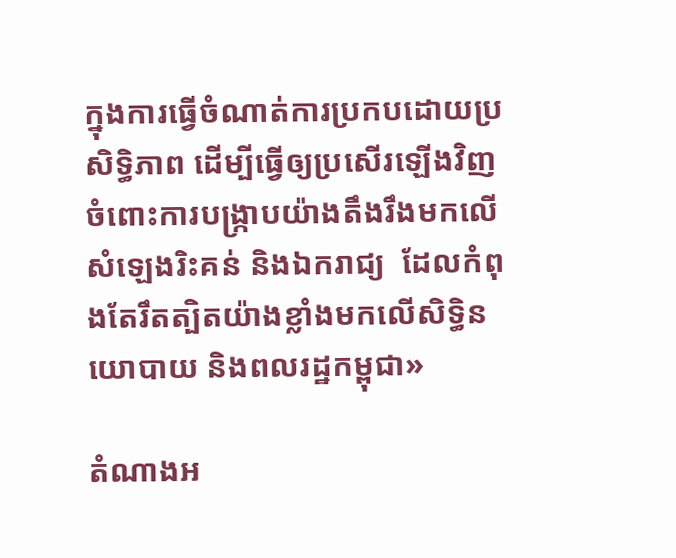ក្នុងការធ្វើចំណាត់ការប្រកបដោយប្រសិទ្ធិភាព ដើម្បីធ្វើឲ្យប្រសើរឡើងវិញ ចំពោះការបង្ក្រាបយ៉ាងតឹងរឹងមកលើសំឡេងរិះគន់ និងឯករាជ្យ  ដែលកំពុងតែរឹតត្បិតយ៉ាងខ្លាំងមកលើសិទ្ធិនយោបាយ និងពលរដ្ឋកម្ពុជា»

តំណាងអ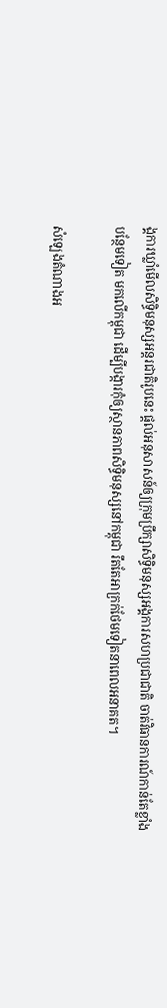ង្គការឃ្លាំមើលសិទ្ធិមនុស្សអន្តរជាតិរូបនេះ ផ្តល់អនុសាសន៍ឲ្យក្រុមប្រឹក្សាសិទ្ធិមនុស្សអង្គការសហប្រជាជាតិ ចាត់វិធានការណ៍កាន់តែខ្លាំងបន្ថែមទៀត មកលើកម្ពុជា ដើម្បីបង្ការកុំឲ្យស្ថានភាពសិទ្ធិមនុស្សនៅកម្ពុជា រឹតតែអាក្រក់ថែមទៀតនាពេលអនាគត។

សំឡេងតំណាងអ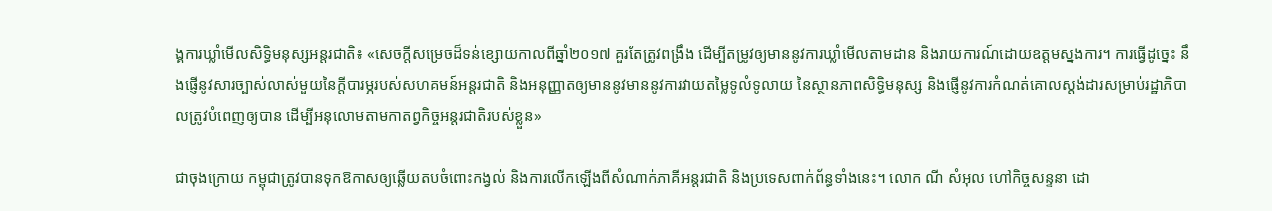ង្គការឃ្លាំមើលសិទ្ធិមនុស្សអន្តរជាតិ៖ «សេចក្តីសម្រេចដ៏ទន់ខ្សោយកាលពីឆ្នាំ២០១៧ គួរតែត្រូវពង្រឹង ដើម្បីតម្រូវឲ្យមាននូវការឃ្លាំមើលតាមដាន និងរាយការណ៍ដោយឧត្តមស្នងការ។ ការធ្វើដូច្នេះ នឹងផ្ញើនូវសារច្បាស់លាស់មួយនៃក្តីបារម្ភរបស់សហគមន៍អន្តរជាតិ និងអនុញ្ញាតឲ្យមាននូវមាននូវការវាយតម្លៃទូលំទូលាយ នៃស្ថានភាពសិទ្ធិមនុស្ស និងផ្ញើនូវការកំណត់គោលស្តង់ដារសម្រាប់រដ្ឋាភិបាលត្រូវបំពេញឲ្យបាន ដើម្បីអនុលោមតាមកាតព្វកិច្ចអន្តរជាតិរបស់ខ្លួន»

ជាចុងក្រោយ កម្ពុជាត្រូវបានទុកឱកាសឲ្យឆ្លើយតបចំពោះកង្វល់ និងការលើកឡើងពីសំណាក់ភាគីអន្តរជាតិ និងប្រទេសពាក់ព័ន្ធទាំងនេះ។ លោក ណី សំអុល ហៅកិច្ចសន្ទនា ដោ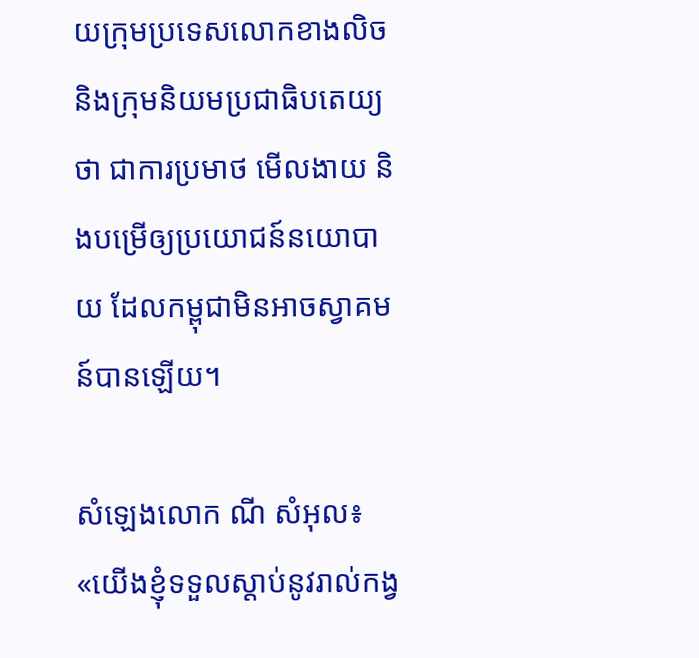យក្រុមប្រទេសលោកខាងលិច និងក្រុមនិយមប្រជាធិបតេយ្យថា ជាការប្រមាថ មើលងាយ និងបម្រើឲ្យប្រយោជន៍នយោបាយ ដែលកម្ពុជាមិនអាចស្វាគមន៍បានឡើយ។

សំឡេងលោក ណី សំអុល៖ «យើងខ្ញុំទទួលស្តាប់នូវរាល់កង្វ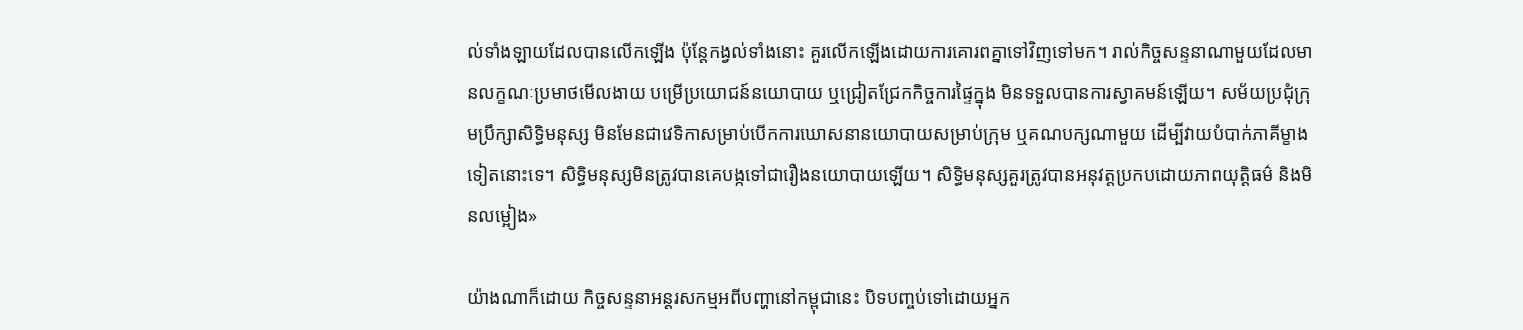ល់ទាំងឡាយដែលបានលើកឡើង ប៉ុន្តែកង្វល់ទាំងនោះ គួរលើកឡើងដោយការគោរពគ្នាទៅវិញទៅមក។ រាល់កិច្ចសន្ទនាណាមួយដែលមានលក្ខណៈប្រមាថមើលងាយ បម្រើប្រយោជន៍នយោបាយ ឬជ្រៀតជ្រែកកិច្ចការផ្ទៃក្នុង មិនទទួលបានការស្វាគមន៍ឡើយ។ សម័យប្រជុំក្រុមប្រឹក្សាសិទ្ធិមនុស្ស មិនមែនជាវេទិកាសម្រាប់បើកការឃោសនានយោបាយសម្រាប់ក្រុម ឬគណបក្សណាមួយ ដើម្បីវាយបំបាក់ភាគីម្ខាងទៀតនោះទេ។ សិទ្ធិមនុស្សមិនត្រូវបានគេបង្កទៅជារឿងនយោបាយឡើយ។ សិទ្ធិមនុស្សគួរត្រូវបានអនុវត្តប្រកបដោយភាពយុត្តិធម៌ និងមិនលម្អៀង»

យ៉ាងណាក៏ដោយ កិច្ចសន្ទនាអន្តរសកម្មអពីបញ្ហានៅកម្ពុជានេះ បិទបញ្ចប់ទៅដោយអ្នក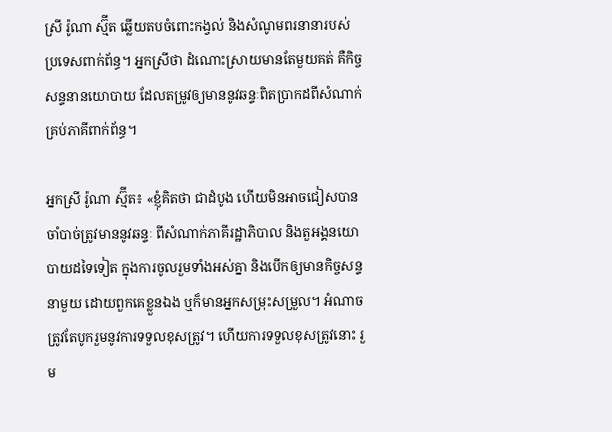ស្រី រ៉ូណា ស្ម៊ីត ឆ្លើយតបចំពោះកង្វល់ និងសំណូមពរនានារបស់ប្រទេសពាក់ព័ន្ធ។ អ្នកស្រីថា ដំណោះស្រាយមានតែមួយគត់ គឺកិច្ចសន្ទនានយោបាយ ដែលតម្រូវឲ្យមាននូវឆន្ទៈពិតប្រាកដពីសំណាក់គ្រប់ភាគីពាក់ព័ន្ធ។

អ្នកស្រី រ៉ូណា ស្ម៊ីត៖ «ខ្ញុំគិតថា ជាដំបូង ហើយមិនអាចជៀសបាន ចាំបាច់ត្រូវមាននូវឆន្ទៈ ពីសំណាក់ភាគីរដ្ឋាភិបាល និងតួអង្គនយោបាយដទៃទៀត ក្នុងការចូលរួមទាំងអស់គ្នា និងបើកឲ្យមានកិច្ចសន្ទនាមួយ ដោយពួកគេខ្លួនឯង ឬក៏មានអ្នកសម្រុះសម្រួល។ អំណាចត្រូវតែបូករួមនូវការទទួលខុសត្រូវ។ ហើយការទទួលខុសត្រូវនោះ រួម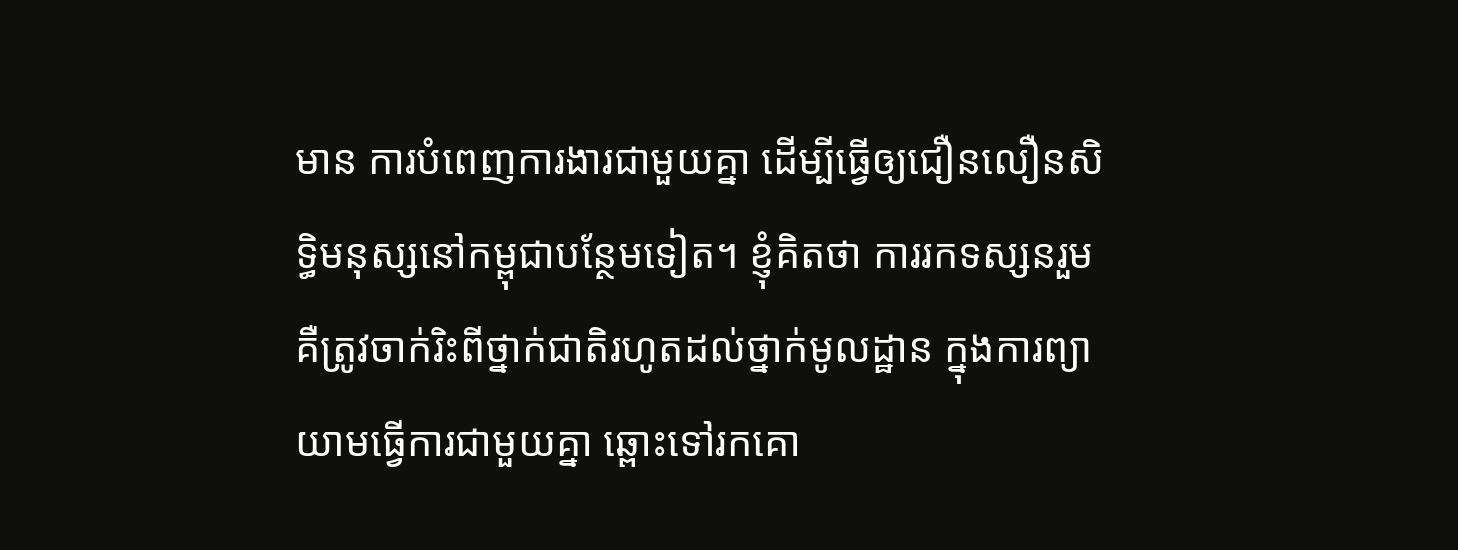មាន ការបំពេញការងារជាមួយគ្នា ដើម្បីធ្វើឲ្យជឿនលឿនសិទ្ធិមនុស្សនៅកម្ពុជាបន្ថែមទៀត។ ខ្ញុំគិតថា ការរកទស្សនរួម គឺត្រូវចាក់រិះពីថ្នាក់ជាតិរហូតដល់ថ្នាក់មូលដ្ឋាន ក្នុងការព្យាយាមធ្វើការជាមួយគ្នា ឆ្ពោះទៅរកគោ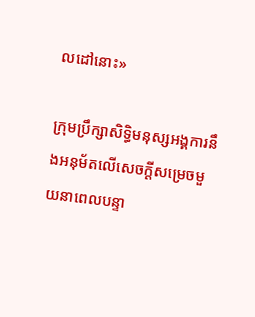លដៅនោះ»

ក្រុមប្រឹក្សាសិទ្ធិមនុស្សអង្គការនឹងអនុម័តលើសេចក្តីសម្រេចមួយនាពេលបន្ទា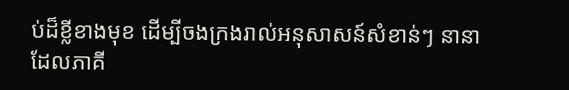ប់ដ៏ខ្លីខាងមុខ ដើម្បីចងក្រងរាល់អនុសាសន៍សំខាន់ៗ នានា ដែលភាគី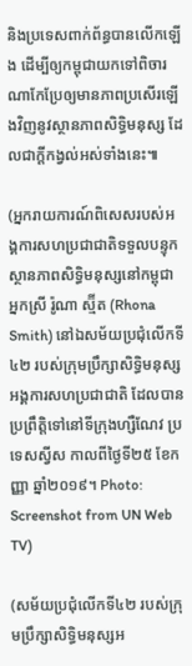និងប្រទេសពាក់ព័ន្ធបានលើកឡើង ដើម្បីឲ្យកម្ពុជាយកទៅពិចារណាកែប្រែឲ្យមានភាពប្រសើរឡើងវិញនូវស្ថានភាពសិទ្ធិមនុស្ស ដែលជាក្តីកង្វល់អស់ទាំងនេះ៕

(អ្នករាយការណ៍ពិសេសរបស់អង្គការសហប្រជាជាតិទទួលបន្ទុកស្ថានភាពសិទ្ធិមនុស្សនៅកម្ពុជា អ្នកស្រី រ៉ូណា ស្ម៊ីត (Rhona Smith) នៅឯសម័យប្រជុំលើកទី៤២ របស់ក្រុមប្រឹក្សាសិទ្ធិមនុស្សអង្គការសហប្រជាជាតិ ដែលបានប្រព្រឹត្តិទៅនៅទីក្រុងហ្សឺណែវ ប្រទេសស្វីស កាលពីថ្ងៃទី២៥ ខែកញ្ញា ឆ្នាំ២០១៩។ Photo: Screenshot from UN Web TV)

(សម័យប្រជុំលើកទី៤២ របស់ក្រុមប្រឹក្សាសិទ្ធិមនុស្សអ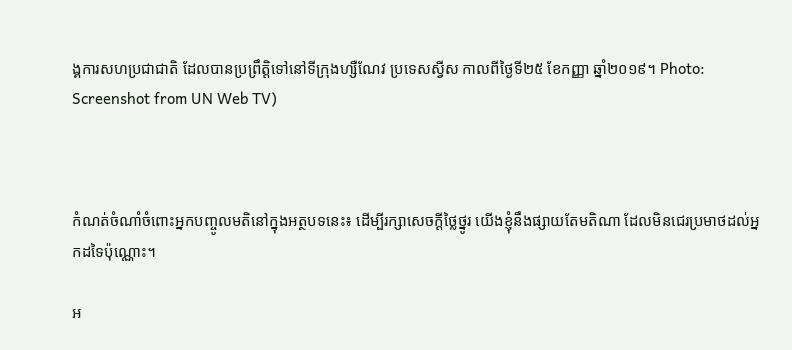ង្គការសហប្រជាជាតិ ដែលបានប្រព្រឹត្តិទៅនៅទីក្រុងហ្សឺណែវ ប្រទេសស្វីស កាលពីថ្ងៃទី២៥ ខែកញ្ញា ឆ្នាំ២០១៩។ Photo: Screenshot from UN Web TV)



កំណត់ចំណាំចំពោះអ្នកបញ្ចូលមតិនៅក្នុងអត្ថបទនេះ៖ ដើម្បីរក្សាសេចក្ដីថ្លៃថ្នូរ យើងខ្ញុំនឹងផ្សាយតែមតិណា ដែលមិនជេរប្រមាថដល់អ្នកដទៃប៉ុណ្ណោះ។

អ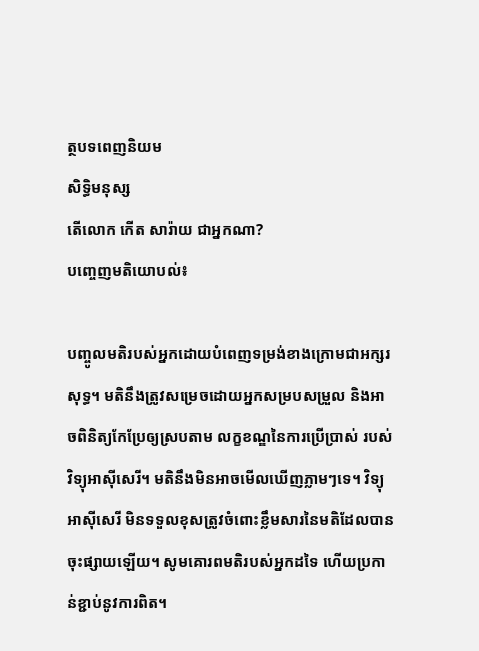ត្ថបទពេញនិយម
សិទ្ធិមនុស្ស
តើលោក កើត សារ៉ាយ ជាអ្នកណា?
បញ្ចេញមតិយោបល់៖

បញ្ចូលមតិរបស់អ្នកដោយបំពេញទម្រង់ខាងក្រោមជាអក្សរសុទ្ធ។ មតិនឹងត្រូវសម្រេចដោយអ្នកសម្របសម្រួល និងអាចពិនិត្យកែប្រែឲ្យស្របតាម លក្ខខណ្ឌនៃការប្រើប្រាស់ របស់វិទ្យុអាស៊ីសេរី។ មតិនឹងមិនអាចមើលឃើញភ្លាមៗទេ។ វិទ្យុអាស៊ីសេរី មិនទទួលខុសត្រូវចំពោះខ្លឹមសារនៃមតិដែលបានចុះផ្សាយឡើយ។ សូមគោរពមតិរបស់អ្នកដទៃ ហើយប្រកាន់ខ្ជាប់នូវការពិត។